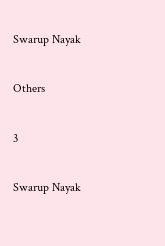Swarup Nayak

Others

3

Swarup Nayak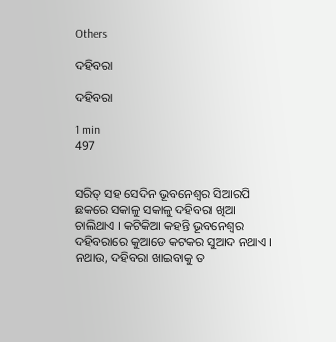Others

ଦହିବରା

ଦହିବରା

1 min
497


ସରିତ୍ ସହ ସେଦିନ ଭୂବନେଶ୍ୱର ସିଆରପି ଛକରେ ସକାଳୁ ସକାଳୁ ଦହିବରା ଖିଆ ଚାଲିଥାଏ । କଟିକିଆ କହନ୍ତି ଭୂବନେଶ୍ୱର ଦହିବରାରେ କୁଆଡେ କଟକର ସୁଆଦ ନଥାଏ । ନଥାଉ, ଦହିବରା ଖାଇବାକୁ ତ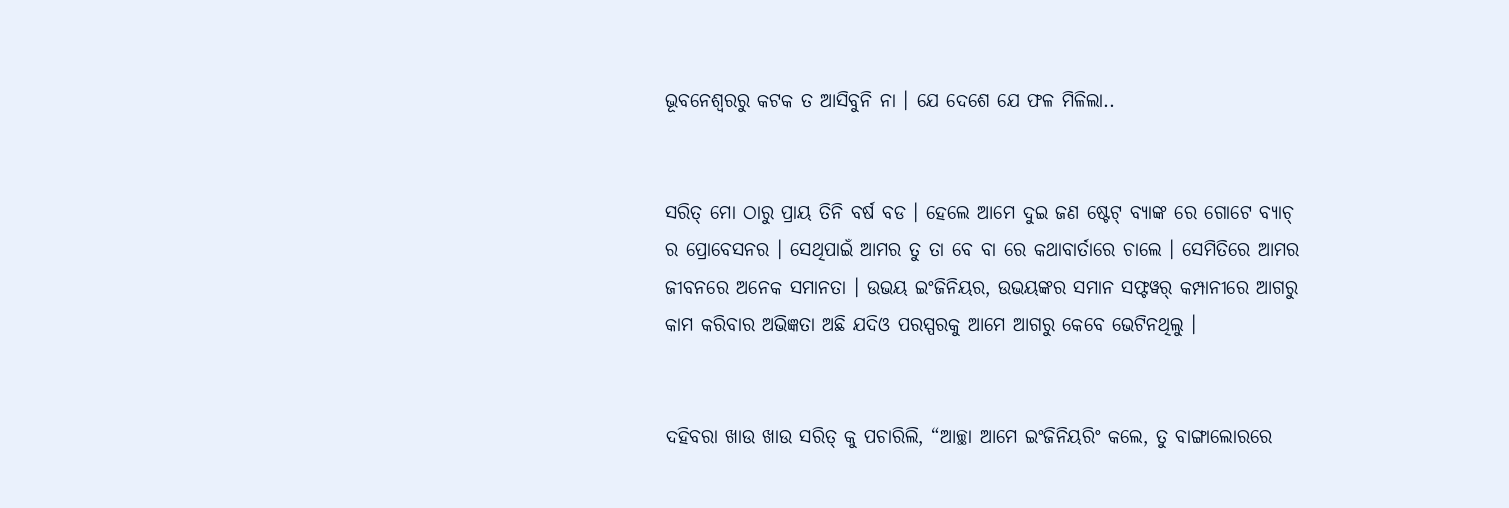ଭୂବନେଶ୍ୱରରୁ କଟକ ତ ଆସିବୁନି ନା । ଯେ ଦେଶେ ଯେ ଫଳ ମିଳିଲା..


ସରିତ୍ ମୋ ଠାରୁ ପ୍ରାୟ ତିନି ବର୍ଷ ବଡ । ହେଲେ ଆମେ ଦୁଇ ଜଣ ଷ୍ଟେଟ୍ ବ୍ୟାଙ୍କ ରେ ଗୋଟେ ବ୍ଯାଚ୍ ର ପ୍ରୋବେସନର । ସେଥିପାଇଁ ଆମର ତୁ ତା ବେ ବା ରେ କଥାବାର୍ତାରେ ଚାଲେ । ସେମିତିରେ ଆମର ଜୀବନରେ ଅନେକ ସମାନତା । ଉଭୟ ଇଂଜିନିୟର, ଉଭୟଙ୍କର ସମାନ ସଫ୍ଟୱର୍ କମ୍ପାନୀରେ ଆଗରୁ କାମ କରିବାର ଅଭିଜ୍ଞତା ଅଛି ଯଦିଓ ପରସ୍ପରକୁ ଆମେ ଆଗରୁ କେବେ ଭେଟିନଥିଲୁ ।


ଦହିବରା ଖାଉ ଖାଉ ସରିତ୍ କୁ ପଚାରିଲି, “ଆଚ୍ଛା ଆମେ ଇଂଜିନିୟରିଂ କଲେ, ତୁ ବାଙ୍ଗାଲୋରରେ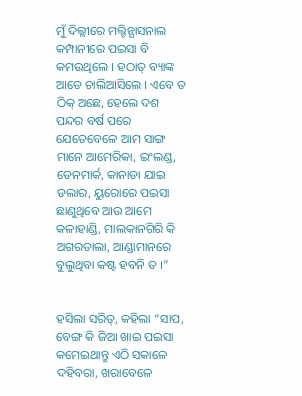ମୁଁ ଦିଲ୍ଲୀରେ ମଲ୍ଟିନ୍ଯାସନାଲ କମ୍ପାନୀରେ ପଇସା ବି କମଉଥିଲେ । ହଠାତ୍ ବ୍ୟାଙ୍କ ଆଡେ ଚାଲିଆସିଲେ । ଏବେ ତ ଠିକ୍ ଅଛେ, ହେଲେ ଦଶ ପନ୍ଦର ବର୍ଷ ପରେ ଯେତେବେଳେ ଆମ ସାଙ୍ଗ ମାନେ ଆମେରିକା, ଇଂଲଣ୍ଡ, ଡେନମାର୍କ, କାନାଡା ଯାଇ ଡଲାର, ୟୁରୋରେ ପଇସା ଛାଣୁଥିବେ ଆଉ ଆମେ କଳାହାଣ୍ଡି, ମାଲକାନଗିରି କି ଅଗରତାଲା, ଆଣ୍ଡାମାନରେ ବୁଲୁଥିବା କଷ୍ଟ ହବନି ତ ।”


ହସିଲା ସରିତ୍, କହିଲା “ସାପ, ବେଙ୍ଗ କି ଜିଆ ଖାଇ ପଇସା କମେଇଥାନ୍ତୁ ଏଠି ସକାଳେ ଦହିବରା, ଖରାବେଳେ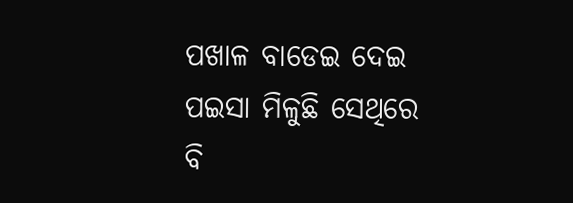ପଖାଳ ବାଡେଇ ଦେଇ ପଇସା ମିଳୁଛି ସେଥିରେ ବି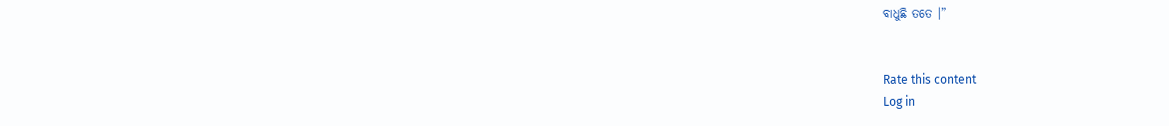ବାଧୁଛି ତତେ ।”


Rate this content
Log in